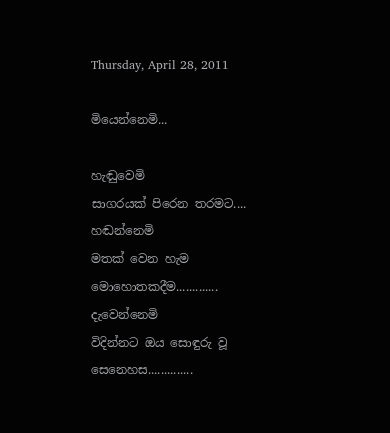Thursday, April 28, 2011

මියෙන්නෙමි...

හැඬුවෙමි
සාගරයක් පිරෙන තරමට....
හඬන්නෙමි
මතක් වෙන හැම මොහොතකදීම.............
දැවෙන්නෙමි
විදින්නට ඔය සොඳුරු වූ සෙනෙහස..............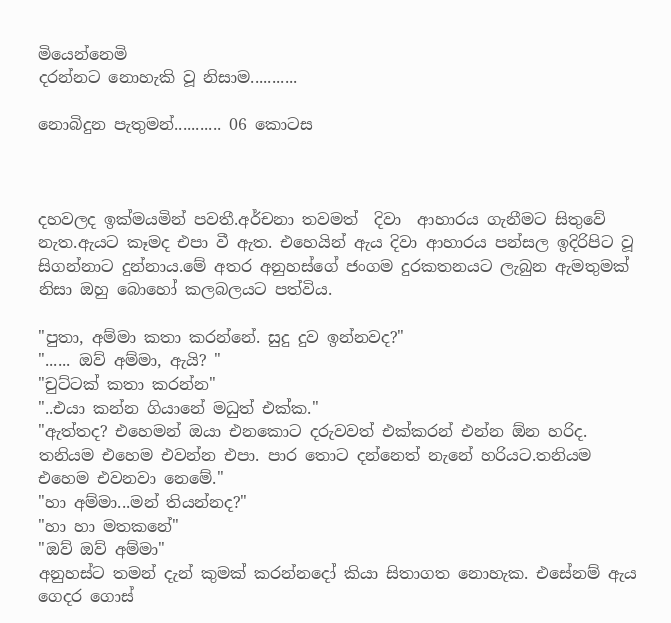මියෙන්නෙමි
දරන්නට නොහැකි වූ නිසාම...........

නොබිදුන පැතුමන්........... 06 කොටස



දහවලද ඉක්මයමින් පවතී.අර්චනා තවමත්  දිවා  ආහාරය ගැනීමට සිතුවේ නැත.ඇයට කෑමද එපා වී ඇත. එහෙයින් ඇය දිවා ආහාරය පන්සල ඉදිරිපිට වූ සිගන්නාට දුන්නාය.මේ අතර අනුහස්ගේ ජංගම දුරකතනයට ලැබුන ඇමතුමක් නිසා ඔහු බොහෝ කලබලයට පත්විය.

"පුතා, අම්මා කතා කරන්නේ. සුදු දුව ඉන්නවද?"
"...... ඔව් අම්මා, ඇයි? "
"චුට්ටක් කතා කරන්න"
"..එයා කන්න ගියානේ මධුත් එක්ක."
"ඇත්තද? එහෙමන් ඔයා එනකොට දරුවවත් එක්කරන් එන්න ඕන හරිද. තනියම එහෙම එවන්න එපා. පාර තොට දන්නෙත් නැනේ හරියට.තනියම එහෙම එවනවා නෙමේ."
"හා අම්මා...මන් තියන්නද?"
"හා හා මතකනේ"
"ඔව් ඔව් අම්මා"
අනුහස්ට තමන් දැන් කුමක් කරන්නදෝ කියා සිතාගත නොහැක. එසේනම් ඇය ගෙදර ගොස්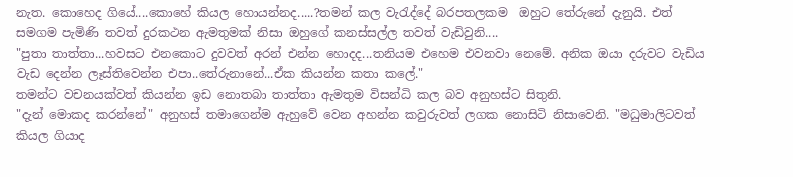නැත. කොහෙද ගියේ....කොහේ කියල හොයන්නද.....?තමන් කල වැරැද්දේ බරපතලකම  ඔහුට තේරුනේ දැනුයි. එත් සමගම පැමිණි තවත් දුරකථන ඇමතුමක් නිසා ඔහුගේ කනස්සල්ල තවත් වැඩිවුනි....
"පුතා තාත්තා...හවසට එනකොට දුවවත් අරන් එන්න හොදද...තනියම එහෙම එවනවා නෙමේ. අනික ඔයා දරුවට වැඩිය වැඩ දෙන්න ලෑස්තිවෙන්න එපා..තේරුනානේ...ඒක කියන්න කතා කලේ."
තමන්ට වචනයක්වත් කියන්න ඉඩ නොතබා තාත්තා ඇමතුම විසන්ධි කල බව අනුහස්ට සිතුනි.
"දැන් මොකද කරන්නේ" අනුහස් තමාගෙන්ම ඇහුවේ වෙන අහන්න කවුරුවත් ලගක නොසිටි නිසාවෙනි. "මධුමාලිටවත් කියල ගියාද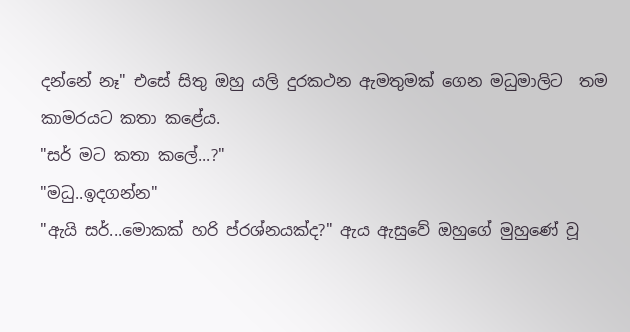දන්නේ නෑ" එසේ සිතු ඔහු යලි දුරකථන ඇමතුමක් ගෙන මධුමාලිට  තම කාමරයට කතා කළේය.
"සර් මට කතා කලේ...?"
"මධු..ඉදගන්න"
"ඇයි සර්...මොකක් හරි ප්රශ්නයක්ද?" ඇය ඇසුවේ ඔහුගේ මුහුණේ වූ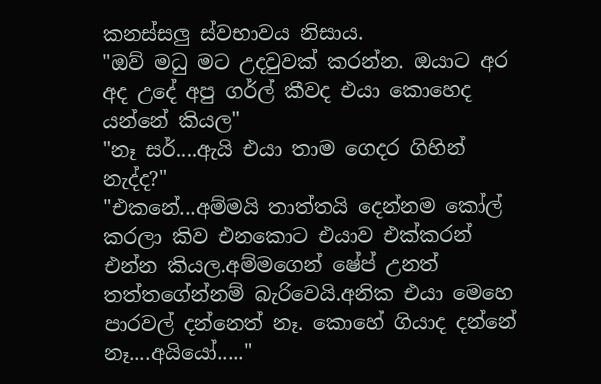කනස්සලු ස්වභාවය නිසාය.
"ඔව් මධු මට උදවුවක් කරන්න. ඔයාට අර අද උදේ අපු ගර්ල් කීවද එයා කොහෙද යන්නේ කියල"
"නෑ සර්....ඇයි එයා තාම ගෙදර ගිහින් නැද්ද?"
"එකනේ...අම්මයි තාත්තයි දෙන්නම කෝල් කරලා කිව එනකොට එයාව එක්කරන් එන්න කියල.අම්මගෙන් ෂේප් උනත් තත්තගේන්නම් බැරිවෙයි.අනික එයා මෙහෙ පාරවල් දන්නෙත් නෑ. කොහේ ගියාද දන්නේ නෑ....අයියෝ....."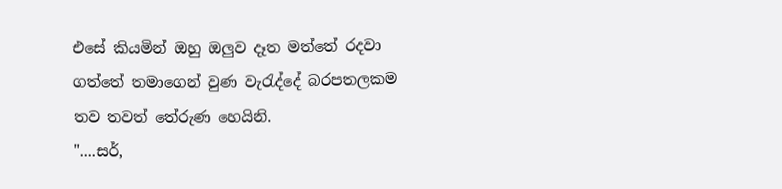එසේ කියමින් ඔහු ඔලුව දෑත මත්තේ රදවා ගත්තේ තමාගෙන් වුණ වැරැද්දේ බරපතලකම තව තවත් තේරුණ හෙයිනි.
"....සර්,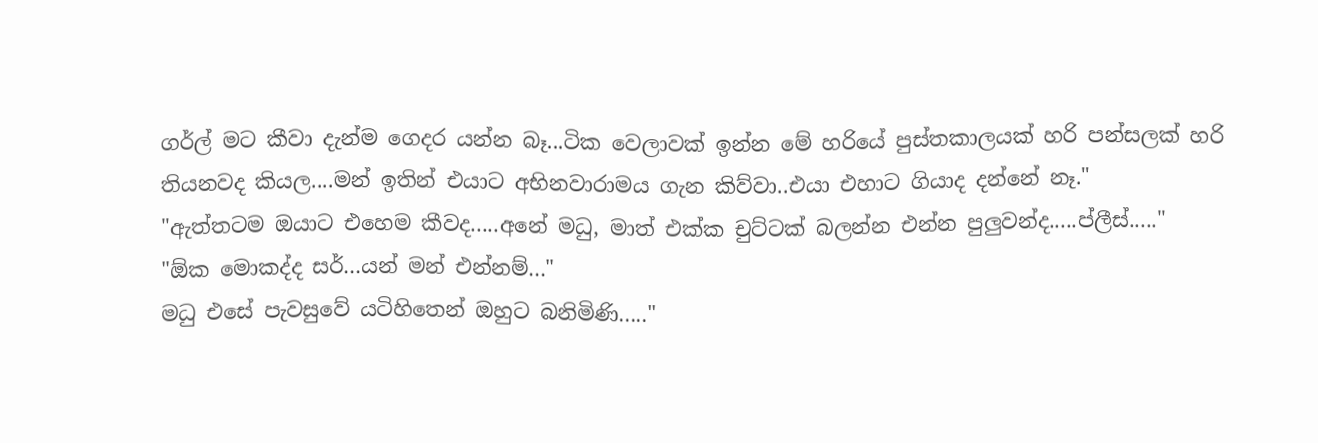ගර්ල් මට කීවා දැන්ම ගෙදර යන්න බෑ...ටික වෙලාවක් ඉන්න මේ හරියේ පුස්තකාලයක් හරි පන්සලක් හරි තියනවද කියල....මන් ඉතින් එයාට අභිනවාරාමය ගැන කිව්වා..එයා එහාට ගියාද දන්නේ නෑ."
"ඇත්තටම ඔයාට එහෙම කීවද.....අනේ මධු, මාත් එක්ක චුට්ටක් බලන්න එන්න පුලුවන්ද.....ප්ලීස්....."
"ඕක මොකද්ද සර්...යන් මන් එන්නම්..."
මධු එසේ පැවසුවේ යටිහිතෙන් ඔහුට බනිමිණි....."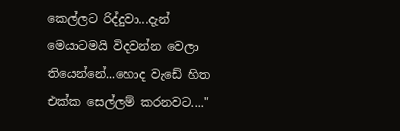කෙල්ලට රිද්දුවා...දැන් මෙයාටමයි විදවන්න වෙලා තියෙන්නේ...හොද වැඩේ හිත එක්ක සෙල්ලම් කරනවට...."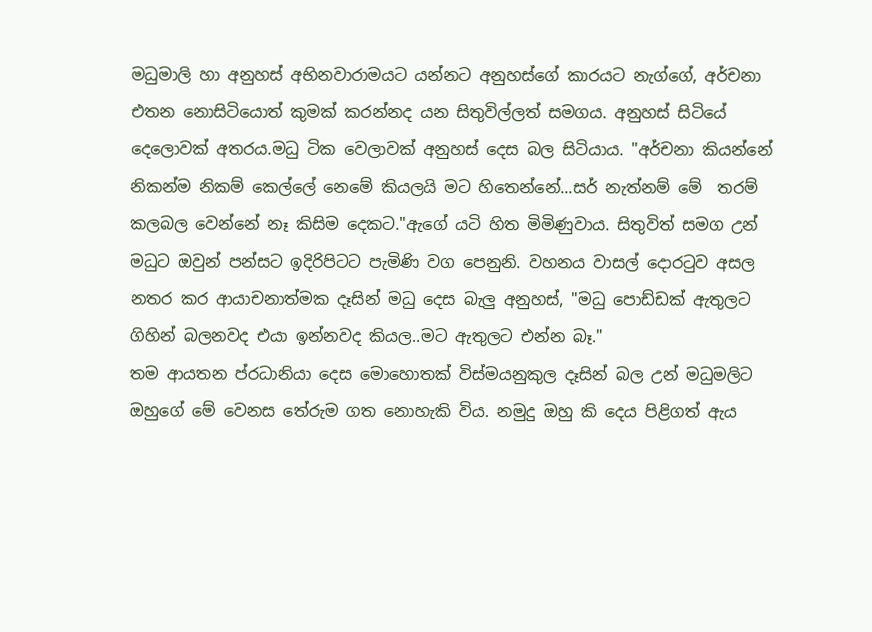මධුමාලි හා අනුහස් අභිනවාරාමයට යන්නට අනුහස්ගේ කාරයට නැග්ගේ, අර්චනා එතන නොසිටියොත් කුමක් කරන්නද යන සිතුවිල්ලත් සමගය. අනුහස් සිටියේ දෙලොවක් අතරය.මධු ටික වෙලාවක් අනුහස් දෙස බල සිටියාය. "අර්චනා කියන්නේ නිකන්ම නිකම් කෙල්ලේ නෙමේ කියලයි මට හිතෙන්නේ...සර් නැත්නම් මේ  තරම් කලබල වෙන්නේ නෑ කිසිම දෙකට."ඇගේ යටි හිත මිමිණුවාය. සිතුවිත් සමග උන් මධුට ඔවුන් පන්සට ඉදිරිපිටට පැමිණි වග පෙනුනි. වහනය වාසල් දොරටුව අසල නතර කර ආයාචනාත්මක දෑසින් මධු දෙස බැලු අනුහස්, "මධු පොඩ්ඩක් ඇතුලට ගිහින් බලනවද එයා ඉන්නවද කියල..මට ඇතුලට එන්න බෑ."
තම ආයතන ප්රධානියා දෙස මොහොතක් විස්මයනුකුල දෑසින් බල උන් මධුමලිට ඔහුගේ මේ වෙනස තේරුම ගත නොහැකි විය. නමුදු ඔහු කි දෙය පිළිගත් ඇය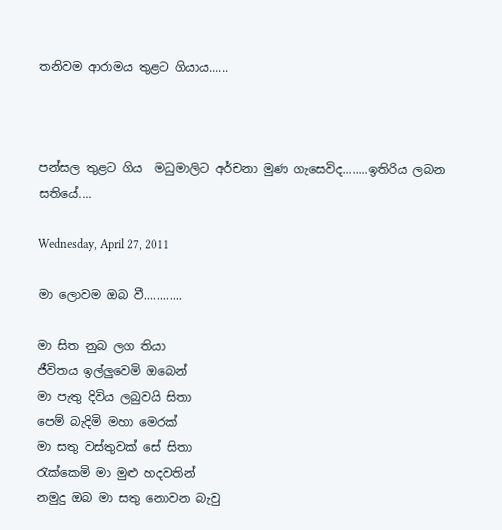තනිවම ආරාමය තුළට ගියාය......



පන්සල තුළට ගිය  මධුමාලිට අර්චනා මුණ ගැසෙවිද........ඉතිරිය ලබන සතියේ....

Wednesday, April 27, 2011

මා ලොවම ඔබ වී............

මා සිත නුබ ලග තියා
ජීවිතය ඉල්ලුවෙමි ඔබෙන්
මා පැතු දිවිය ලබුවයි සිතා
පෙම් බැදිමි මහා මෙරක්
මා සතු වස්තුවක් සේ සිතා
රැක්කෙමි මා මුළු හදවතින්
නමුදු ඔබ මා සතු නොවන බැවු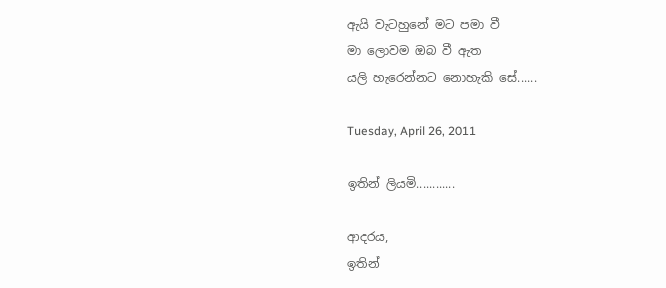ඇයි වැටහුනේ මට පමා වී
මා ලොවම ඔබ වී ඇත
යලි හැරෙන්නට නොහැකි සේ......

Tuesday, April 26, 2011

ඉතින් ලියමි............

ආදරය,
ඉතින්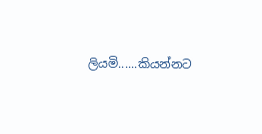ලියමි......කියන්නට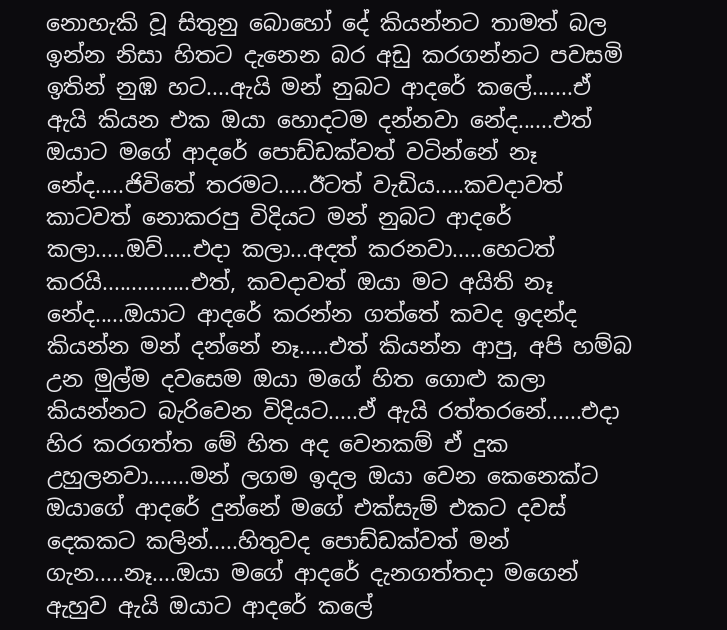නොහැකි වූ සිතුනු බොහෝ දේ කියන්නට තාමත් බල ඉන්න නිසා හිතට දැනෙන බර අඩු කරගන්නට පවසමි ඉතින් නුඹ හට....ඇයි මන් නුබට ආදරේ කලේ.......ඒ ඇයි කියන එක ඔයා හොදටම දන්නවා නේද......එත් ඔයාට මගේ ආදරේ පොඩ්ඩක්වත් වටින්නේ නෑ නේද.....ජිවිතේ තරමට.....ඊටත් වැඩිය.....කවදාවත් කාටවත් නොකරපු විදියට මන් නුබට ආදරේ කලා.....ඔව්.....එදා කලා...අදත් කරනවා.....හෙටත් කරයි...............එත්, කවදාවත් ඔයා මට අයිති නෑ නේද.....ඔයාට ආදරේ කරන්න ගත්තේ කවද ඉදන්ද කියන්න මන් දන්නේ නෑ.....එත් කියන්න ආපු, අපි හම්බ උන මුල්ම දවසෙම ඔයා මගේ හිත ගොළු කලා කියන්නට බැරිවෙන විදියට.....ඒ ඇයි රත්තරනේ......එදා හිර කරගත්ත මේ හිත අද වෙනකම් ඒ දුක උහුලනවා.......මන් ලගම ඉදල ඔයා වෙන කෙනෙක්ට ඔයාගේ ආදරේ දුන්නේ මගේ එක්සැම් එකට දවස් දෙකකට කලින්.....හිතුවද පොඩ්ඩක්වත් මන් ගැන.....නෑ....ඔයා මගේ ආදරේ දැනගත්තදා මගෙන් ඇහුව ඇයි ඔයාට ආදරේ කලේ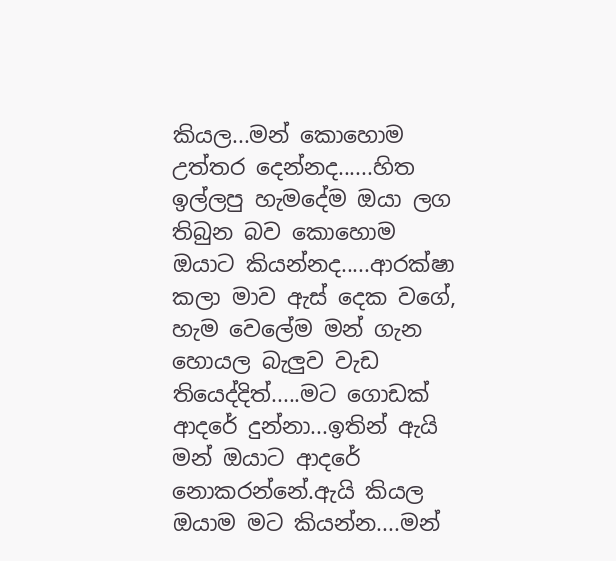කියල...මන් කොහොම උත්තර දෙන්නද......හිත ඉල්ලපු හැමදේම ඔයා ලග තිබුන බව කොහොම ඔයාට කියන්නද.....ආරක්ෂා කලා මාව ඇස් දෙක වගේ, හැම වෙලේම මන් ගැන හොයල බැලුව වැඩ තියෙද්දිත්.....මට ගොඩක් ආදරේ දුන්නා...ඉතින් ඇයි මන් ඔයාට ආදරේ නොකරන්නේ.ඇයි කියල ඔයාම මට කියන්න....මන්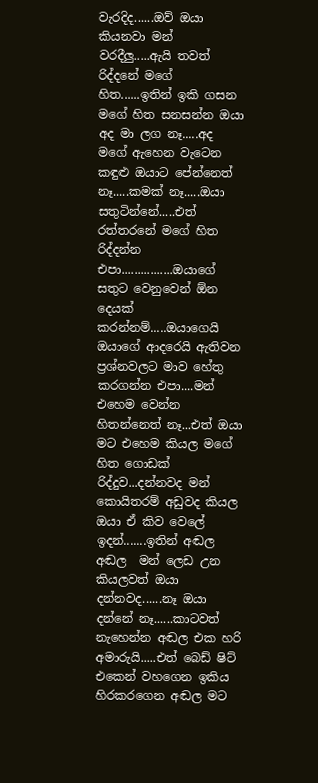වැරදිද......ඔව් ඔයා කියනවා මන් වරදීලු.....ඇයි තවත් රිද්දනේ මගේ හිත......ඉතින් ඉකි ගසන මගේ හිත සනසන්න ඔයා අද මා ලග නෑ.....අද මගේ ඇහෙන වැටෙන කඳුළු ඔයාට පේන්නෙත් නෑ.....කමක් නෑ.....ඔයා සතුටින්නේ.....එත් රත්තරනේ මගේ හිත රිද්දන්න එපා................ඔයාගේ සතුට වෙනුවෙන් ඕන දෙයක් කරන්නම්.....ඔයාගෙයි ඔයාගේ ආදරෙයි ඇතිවන ප්‍රශ්නවලට මාව හේතු කරගන්න එපා....මන් එහෙම වෙන්න හිතන්නෙත් නෑ...එත් ඔයා මට එහෙම කියල මගේ හිත ගොඩක් රිද්දුව...දන්නවද මන් කොයිතරම් අඩුවද කියල ඔයා ඒ කිව වෙලේ ඉදන්.......ඉතින් අඬල අඬල  මන් ලෙඩ උන කියලවත් ඔයා දන්නවද......නෑ ඔයා දන්නේ නෑ......කාටවත් නැහෙන්න අඬල එක හරි අමාරුයි.....එත් බෙඩ් ෂිට්  එකෙන් වහගෙන ඉකිය හිරකරගෙන අඬල මට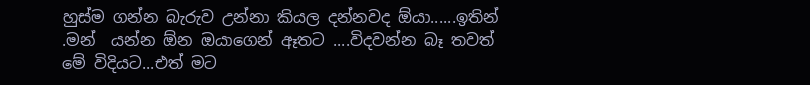හුස්ම ගන්න බැරුව උන්නා කියල දන්නවද ඕයා......ඉතින් .මන්  යන්න ඕන ඔයාගෙන් ඈතට ....විදවන්න බෑ තවත් මේ විදියට...එත් මට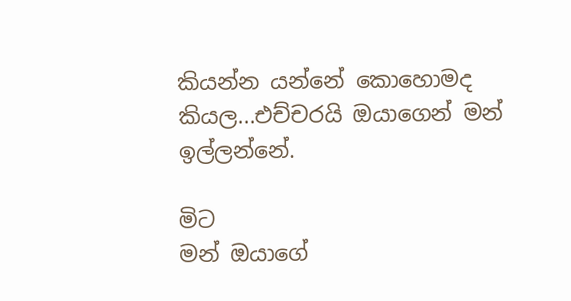කියන්න යන්නේ කොහොමද කියල...එච්චරයි ඔයාගෙන් මන් ඉල්ලන්නේ.

මිට
මන් ඔයාගේ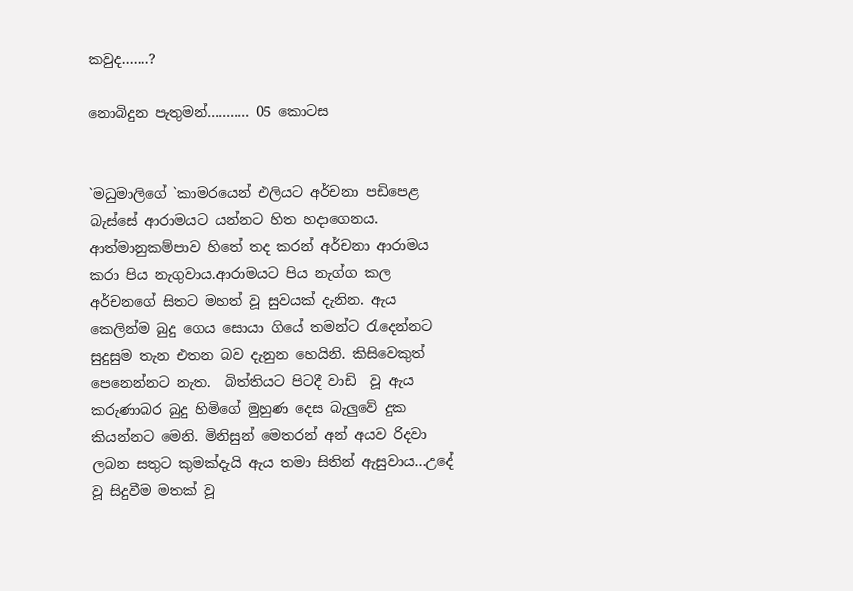කවුද.......?

නොබිදුන පැතුමන්........... 05 කොටස


`මධුමාලිගේ `කාමරයෙන් එලියට අර්චනා පඩිපෙළ බැස්සේ ආරාමයට යන්නට හිත හදාගෙනය. ආත්මානුකම්පාව හිතේ තද කරන් අර්චනා ආරාමය කරා පිය නැගුවාය.ආරාමයට පිය නැග්ග කල අර්චනගේ සිතට මහත් වූ සුවයක් දැනින. ඇය කෙලින්ම බුදු ගෙය සොයා ගියේ තමන්ට රැදෙන්නට සුදුසුම තැන එතන බව දැනුන හෙයිනි. කිසිවෙකුත් පෙනෙන්නට නැත.  බිත්තියට පිටදී වාඩි  වූ ඇය කරුණාබර බුදු හිමිගේ මුහුණ දෙස බැලුවේ දුක කියන්නට මෙනි. මිනිසුන් මෙතරන් අන් අයව රිදවා ලබන සතුට කුමක්දැයි ඇය තමා සිතින් ඇසුවාය...උදේ වූ සිදුවීම මතක් වූ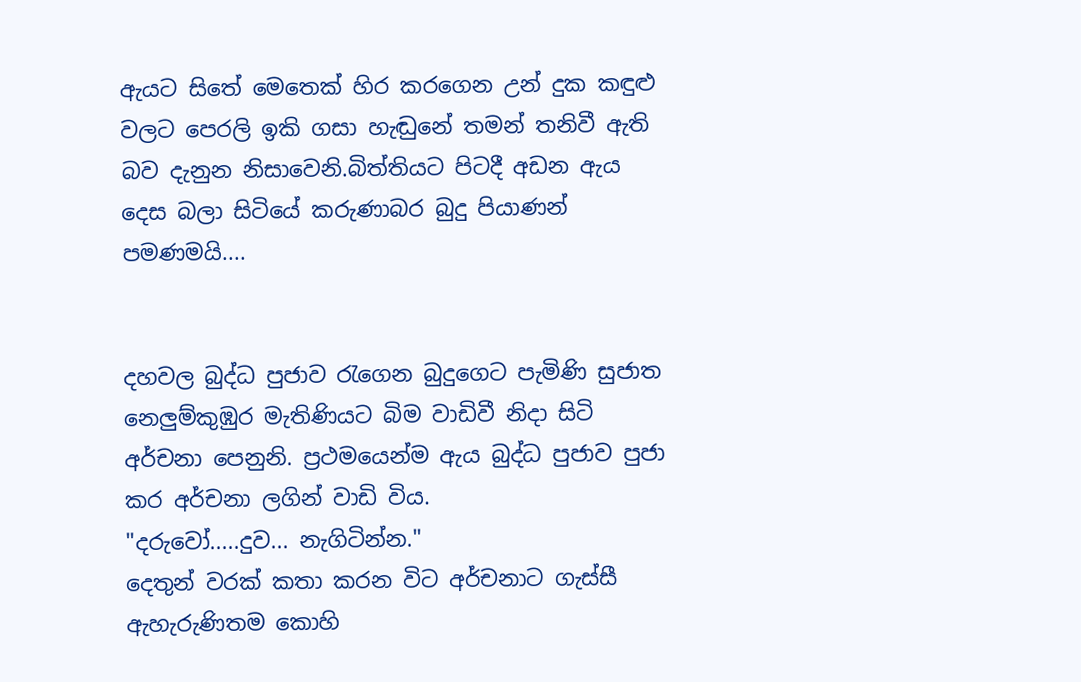ඇයට සිතේ මෙතෙක් හිර කරගෙන උන් දුක කඳුළු වලට පෙරලි ඉකි ගසා හැඬුනේ තමන් තනිවී ඇති බව දැනුන නිසාවෙනි.බිත්තියට පිටදී අඩන ඇය දෙස බලා සිටියේ කරුණාබර බුදු පියාණන් පමණමයි....


දහවල බුද්ධ පුජාව රැගෙන බුදුගෙට පැමිණි සුජාත නෙලුම්කුඹුර මැතිණියට බිම වාඩිවී නිදා සිටි අර්චනා පෙනුනි. ප්‍රථමයෙන්ම ඇය බුද්ධ පුජාව පුජා කර අර්චනා ලගින් වාඩි විය.
"දරුවෝ.....දුව... නැගිටින්න."
දෙතුන් වරක් කතා කරන විට අර්චනාට ගැස්සී ඇහැරුණිතම කොහි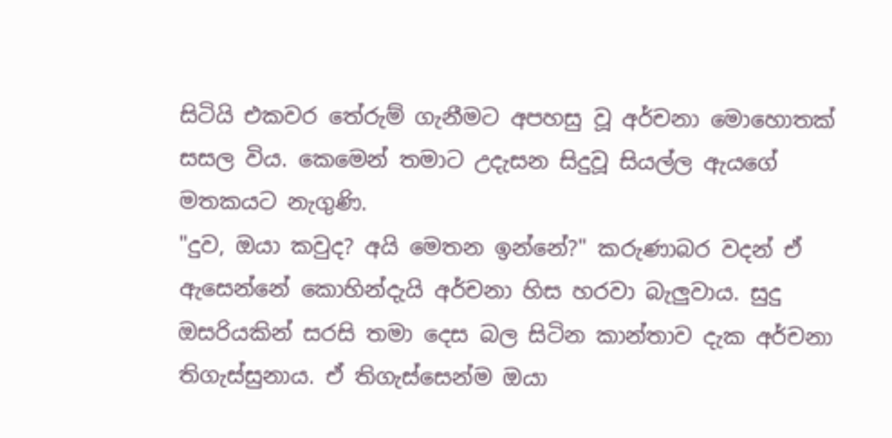සිටියි එකවර තේරුම් ගැනීමට අපහසු වූ අර්චනා මොහොතක් සසල විය. කෙමෙන් තමාට උදැසන සිදුවූ සියල්ල ඇයගේ මතකයට නැගුණි.
"දුව, ඔයා කවුද? අයි මෙතන ඉන්නේ?" කරුණාබර වදන් ඒ ඇසෙන්නේ කොහින්දැයි අර්චනා හිස හරවා බැලුවාය. සුදු ඔසරියකින් සරසි තමා දෙස බල සිටින කාන්තාව දැක අර්චනා තිගැස්සුනාය. ඒ තිගැස්සෙන්ම ඔයා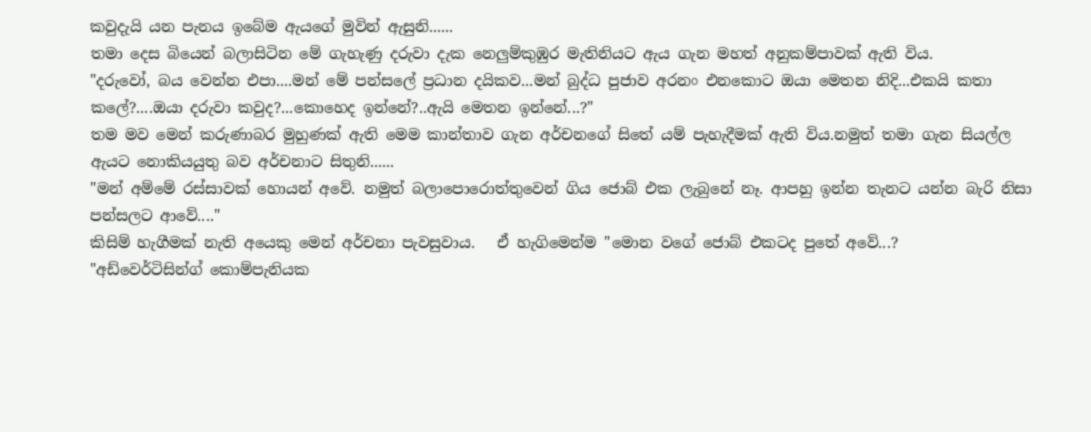කවුදැයි යන පැනය ඉබේම ඇයගේ මුවින් ඇසුනි......
තමා දෙස බියෙන් බලාසිටින මේ ගැහැණු දරුවා දැක නෙලුම්කුඹුර මැතිනියට ඇය ගැන මහත් අනුකම්පාවක් ඇති විය.
"දරුවෝ, බය වෙන්න එපා....මන් මේ පන්සලේ ප්‍රධාන දයිකව...මන් බුද්ධ පුජාව අරනං එනකොට ඔයා මෙතන නිදි...එකයි කතා කලේ?....ඔයා දරුවා කවුද?...කොහෙද ඉන්නේ?..ඇයි මෙතන ඉන්නේ...?"
තම මව මෙන් කරුණාබර මුහුණක් ඇති මෙම කාන්තාව ගැන අර්චනගේ සිතේ යම් පැහැදීමක් ඇති විය.නමුත් තමා ගැන සියල්ල ඇයට නොකියයුතු බව අර්චනාට සිතුනි......
"මන් අම්මේ රස්සාවක් හොයන් අවේ. නමුත් බලාපොරොත්තුවෙන් ගිය ජොබ් එක ලැබුනේ නෑ. ආපහු ඉන්න තැනට යන්න බැරි නිසා පන්සලට ආවේ...."
කිසිම් හැගීමක් නැති අයෙකු මෙන් අර්චනා පැවසුවාය.   ඒ හැගිමෙන්ම "මොන වගේ ජොබ් එකටද පුතේ අවේ...?
"අඩ්වෙර්ටිසින්ග් කොම්පැනියක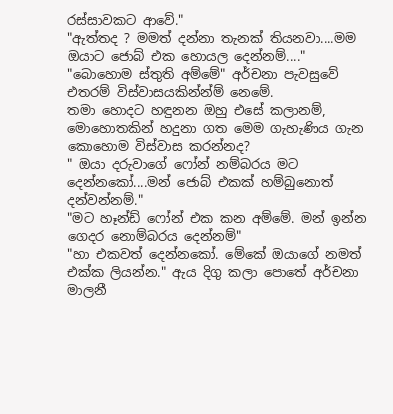රස්සාවකට ආවේ."
"ඇත්තද ? මමත් දන්නා තැනක් තියනවා....මම ඔයාට ජොබ් එක හොයල දෙන්නම්...."
"බොහොම ස්තුති අම්මේ" අර්චනා පැවසුවේ එතරම් විස්වාසයකින්න්ම් නෙමේ.
තමා හොදට හඳුනන ඔහු එසේ කලානම්, මොහොතකින් හදුනා ගත මෙම ගැහැණිය ගැන කොහොම විස්වාස කරන්නද?
" ඔයා දරුවාගේ ෆෝන් නම්බරය මට දෙන්නකෝ....මන් ජොබ් එකක් හම්බුනොත් දන්වන්නම්."
"මට හෑන්ඩ් ෆෝන් එක කන අම්මේ. මන් ඉන්න ගෙදර නොම්බරය දෙන්නම්"
"හා එකවත් දෙන්නකෝ. මේකේ ඔයාගේ නමත් එක්ක ලියන්න." ඇය දිගු කලා පොතේ අර්චනා මාලනී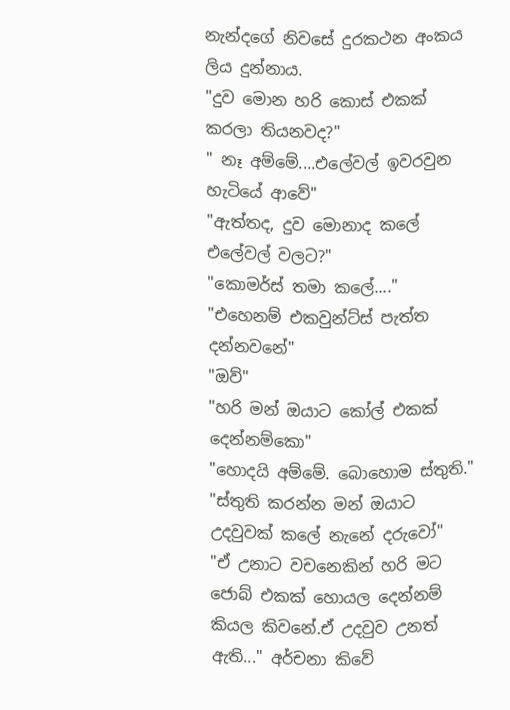නැන්දගේ නිවසේ දුරකථන අංකය ලිය දුන්නාය.
"දුව මොන හරි කොස් එකක් කරලා තියනවද?"
" නෑ අම්මේ....එලේවල් ඉවරවුන හැටියේ ආවේ"
"ඇත්තද, දුව මොනාද කලේ එලේවල් වලට?"
"කොමර්ස් තමා කලේ...."
"එහෙනම් එකවුන්ට්ස් පැත්ත දන්නවනේ"
"ඔව්"
"හරි මන් ඔයාට කෝල් එකක් දෙන්නම්කො"
"හොදයි අම්මේ. බොහොම ස්තුති."
"ස්තුති කරන්න මන් ඔයාට උදවුවක් කලේ නැනේ දරුවෝ"
"ඒ උනාට වචනෙකින් හරි මට ජොබ් එකක් හොයල දෙන්නම් කියල කිවනේ.ඒ උදවුව උනත් ඇති..." අර්චනා කිවේ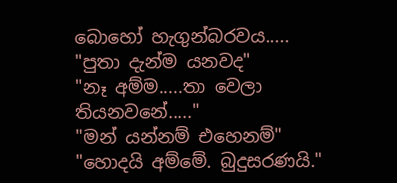බොහෝ හැගුන්බරවය.....
"පුතා දැන්ම යනවද"
"නෑ අම්ම.....තා වෙලා තියනවනේ....."
"මන් යන්නම් එහෙනම්"
"හොදයි අම්මේ. බුදුසරණයි."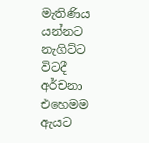මැතිණිය යන්නට නැගිට්ට විටදී අර්චනා එහෙමම ඇයට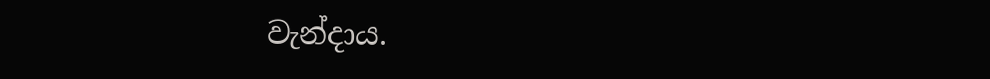වැන්දාය.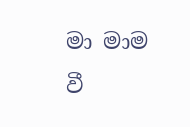මා මාම වී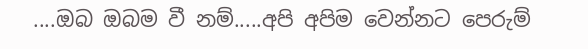....ඔබ ඔබම වී නම්.....අපි අපිම වෙන්නට පෙරුම්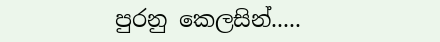පුරනු කෙලසින්.....